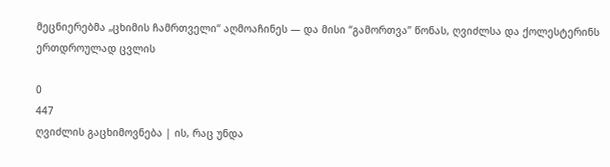მეცნიერებმა „ცხიმის ჩამრთველი“ აღმოაჩინეს — და მისი “გამორთვა” წონას, ღვიძლსა და ქოლესტერინს ერთდროულად ცვლის

0
447
ღვიძლის გაცხიმოვნება | ის, რაც უნდა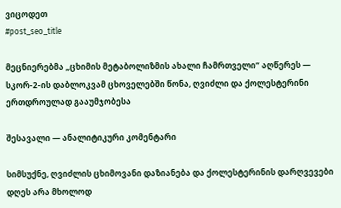ვიცოდეთ
#post_seo_title

მეცნიერებმა „ცხიმის მეტაბოლიზმის ახალი ჩამრთველი“ აღწერეს — სკორ-2-ის დაბლოკვამ ცხოველებში წონა, ღვიძლი და ქოლესტერინი ერთდროულად გააუმჯობესა

შესავალი — ანალიტიკური კომენტარი

სიმსუქნე, ღვიძლის ცხიმოვანი დაზიანება და ქოლესტერინის დარღვევები დღეს არა მხოლოდ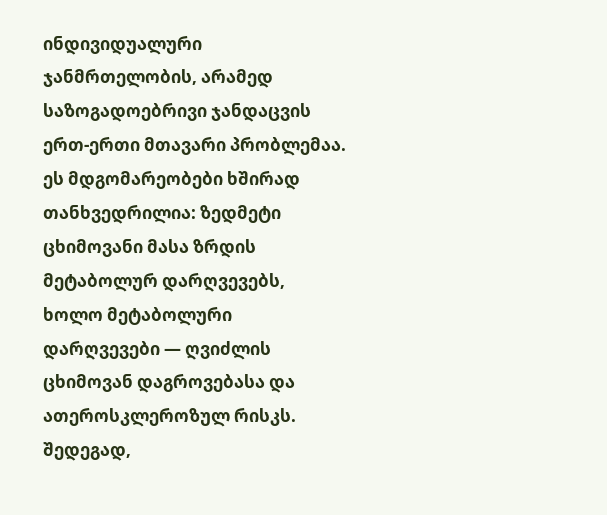ინდივიდუალური ჯანმრთელობის, არამედ საზოგადოებრივი ჯანდაცვის ერთ-ერთი მთავარი პრობლემაა. ეს მდგომარეობები ხშირად თანხვედრილია: ზედმეტი ცხიმოვანი მასა ზრდის მეტაბოლურ დარღვევებს, ხოლო მეტაბოლური დარღვევები — ღვიძლის ცხიმოვან დაგროვებასა და ათეროსკლეროზულ რისკს. შედეგად,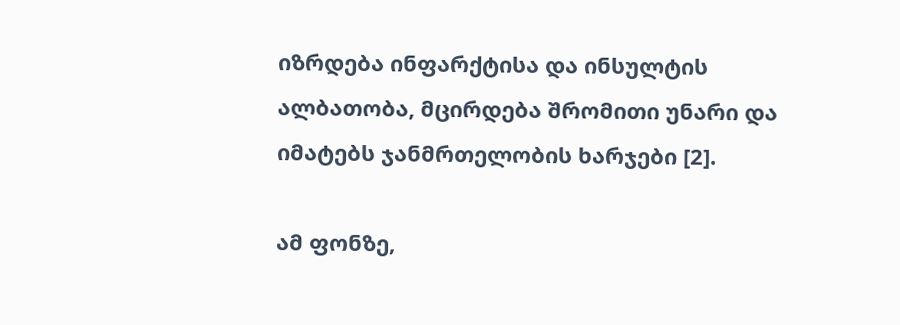იზრდება ინფარქტისა და ინსულტის ალბათობა, მცირდება შრომითი უნარი და იმატებს ჯანმრთელობის ხარჯები [2].

ამ ფონზე,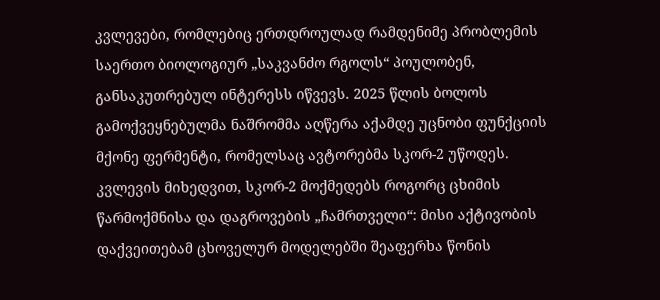კვლევები, რომლებიც ერთდროულად რამდენიმე პრობლემის საერთო ბიოლოგიურ „საკვანძო რგოლს“ პოულობენ, განსაკუთრებულ ინტერესს იწვევს. 2025 წლის ბოლოს გამოქვეყნებულმა ნაშრომმა აღწერა აქამდე უცნობი ფუნქციის მქონე ფერმენტი, რომელსაც ავტორებმა სკორ-2 უწოდეს. კვლევის მიხედვით, სკორ-2 მოქმედებს როგორც ცხიმის წარმოქმნისა და დაგროვების „ჩამრთველი“: მისი აქტივობის დაქვეითებამ ცხოველურ მოდელებში შეაფერხა წონის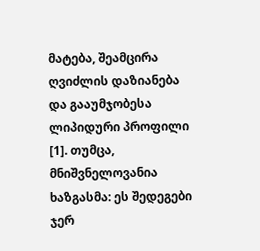მატება, შეამცირა ღვიძლის დაზიანება და გააუმჯობესა ლიპიდური პროფილი [1]. თუმცა, მნიშვნელოვანია ხაზგასმა: ეს შედეგები ჯერ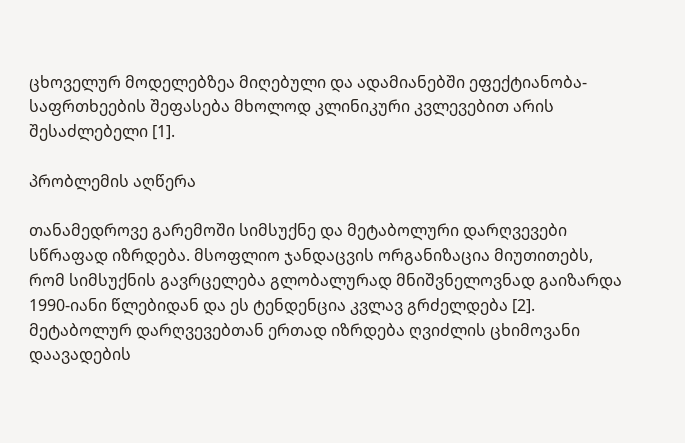ცხოველურ მოდელებზეა მიღებული და ადამიანებში ეფექტიანობა-საფრთხეების შეფასება მხოლოდ კლინიკური კვლევებით არის შესაძლებელი [1].

პრობლემის აღწერა

თანამედროვე გარემოში სიმსუქნე და მეტაბოლური დარღვევები სწრაფად იზრდება. მსოფლიო ჯანდაცვის ორგანიზაცია მიუთითებს, რომ სიმსუქნის გავრცელება გლობალურად მნიშვნელოვნად გაიზარდა 1990-იანი წლებიდან და ეს ტენდენცია კვლავ გრძელდება [2]. მეტაბოლურ დარღვევებთან ერთად იზრდება ღვიძლის ცხიმოვანი დაავადების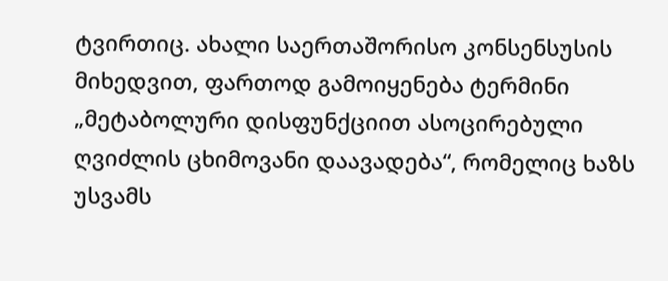ტვირთიც. ახალი საერთაშორისო კონსენსუსის მიხედვით, ფართოდ გამოიყენება ტერმინი „მეტაბოლური დისფუნქციით ასოცირებული ღვიძლის ცხიმოვანი დაავადება“, რომელიც ხაზს უსვამს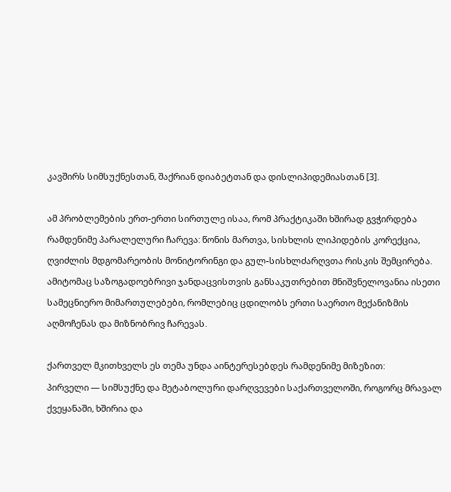კავშირს სიმსუქნესთან, შაქრიან დიაბეტთან და დისლიპიდემიასთან [3].

ამ პრობლემების ერთ-ერთი სირთულე ისაა, რომ პრაქტიკაში ხშირად გვჭირდება რამდენიმე პარალელური ჩარევა: წონის მართვა, სისხლის ლიპიდების კორექცია, ღვიძლის მდგომარეობის მონიტორინგი და გულ-სისხლძარღვთა რისკის შემცირება. ამიტომაც საზოგადოებრივი ჯანდაცვისთვის განსაკუთრებით მნიშვნელოვანია ისეთი სამეცნიერო მიმართულებები, რომლებიც ცდილობს ერთი საერთო მექანიზმის აღმოჩენას და მიზნობრივ ჩარევას.

ქართველ მკითხველს ეს თემა უნდა აინტერესებდეს რამდენიმე მიზეზით:
პირველი — სიმსუქნე და მეტაბოლური დარღვევები საქართველოში, როგორც მრავალ ქვეყანაში, ხშირია და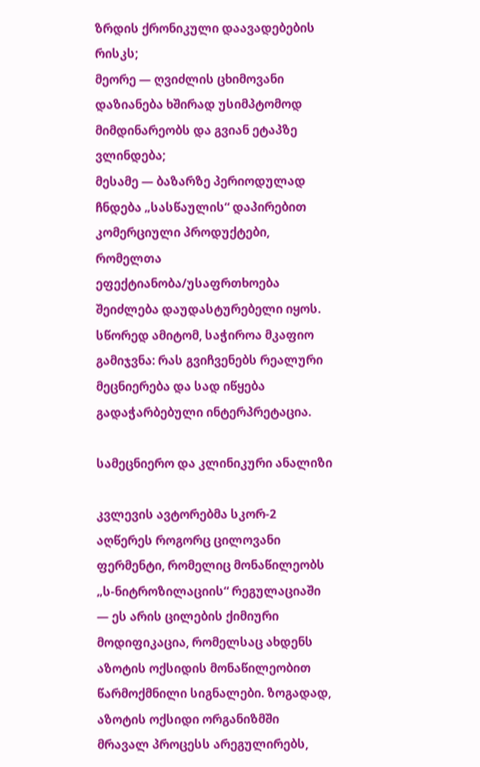ზრდის ქრონიკული დაავადებების რისკს;
მეორე — ღვიძლის ცხიმოვანი დაზიანება ხშირად უსიმპტომოდ მიმდინარეობს და გვიან ეტაპზე ვლინდება;
მესამე — ბაზარზე პერიოდულად ჩნდება „სასწაულის“ დაპირებით კომერციული პროდუქტები, რომელთა ეფექტიანობა/უსაფრთხოება შეიძლება დაუდასტურებელი იყოს. სწორედ ამიტომ, საჭიროა მკაფიო გამიჯვნა: რას გვიჩვენებს რეალური მეცნიერება და სად იწყება გადაჭარბებული ინტერპრეტაცია.

სამეცნიერო და კლინიკური ანალიზი

კვლევის ავტორებმა სკორ-2 აღწერეს როგორც ცილოვანი ფერმენტი, რომელიც მონაწილეობს „ს-ნიტროზილაციის“ რეგულაციაში — ეს არის ცილების ქიმიური მოდიფიკაცია, რომელსაც ახდენს აზოტის ოქსიდის მონაწილეობით წარმოქმნილი სიგნალები. ზოგადად, აზოტის ოქსიდი ორგანიზმში მრავალ პროცესს არეგულირებს,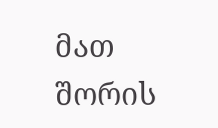მათ შორის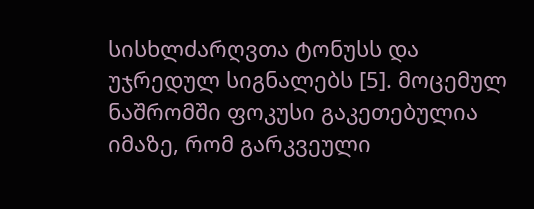სისხლძარღვთა ტონუსს და უჯრედულ სიგნალებს [5]. მოცემულ ნაშრომში ფოკუსი გაკეთებულია იმაზე, რომ გარკვეული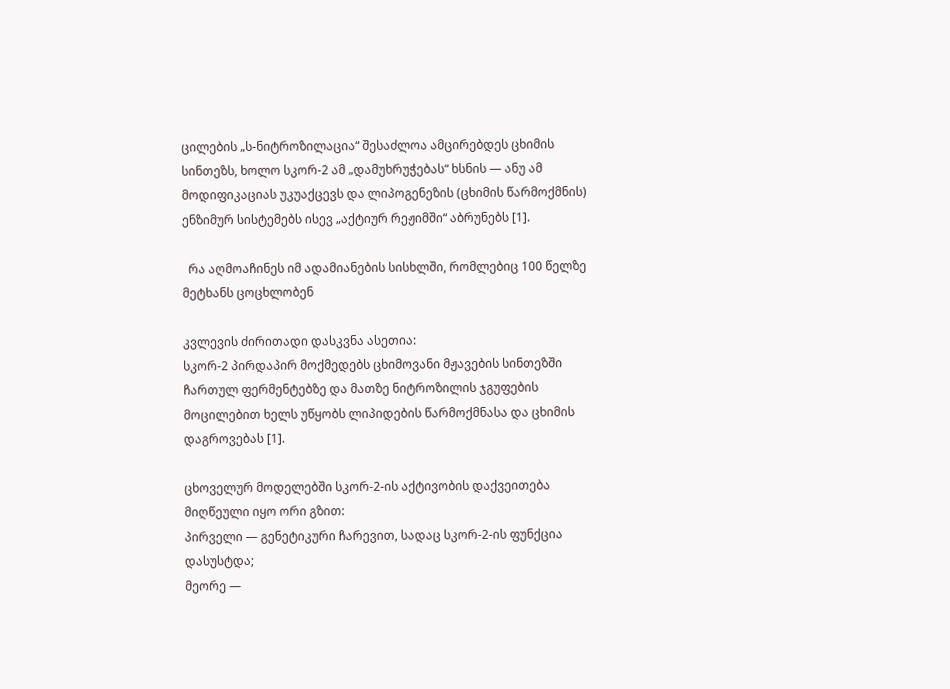ცილების „ს-ნიტროზილაცია“ შესაძლოა ამცირებდეს ცხიმის სინთეზს, ხოლო სკორ-2 ამ „დამუხრუჭებას“ ხსნის — ანუ ამ მოდიფიკაციას უკუაქცევს და ლიპოგენეზის (ცხიმის წარმოქმნის) ენზიმურ სისტემებს ისევ „აქტიურ რეჟიმში“ აბრუნებს [1].

  რა აღმოაჩინეს იმ ადამიანების სისხლში, რომლებიც 100 წელზე მეტხანს ცოცხლობენ

კვლევის ძირითადი დასკვნა ასეთია:
სკორ-2 პირდაპირ მოქმედებს ცხიმოვანი მჟავების სინთეზში ჩართულ ფერმენტებზე და მათზე ნიტროზილის ჯგუფების მოცილებით ხელს უწყობს ლიპიდების წარმოქმნასა და ცხიმის დაგროვებას [1].

ცხოველურ მოდელებში სკორ-2-ის აქტივობის დაქვეითება მიღწეული იყო ორი გზით:
პირველი — გენეტიკური ჩარევით, სადაც სკორ-2-ის ფუნქცია დასუსტდა;
მეორე —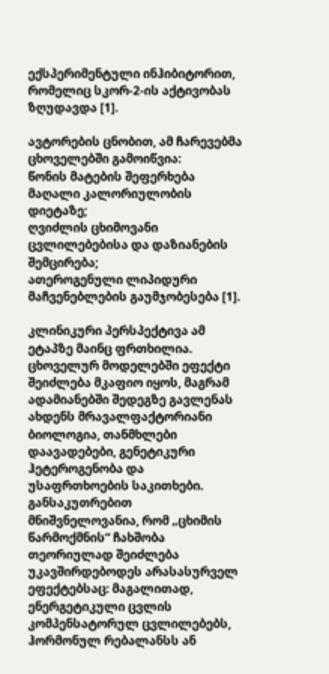ექსპერიმენტული ინჰიბიტორით, რომელიც სკორ-2-ის აქტივობას ზღუდავდა [1].

ავტორების ცნობით, ამ ჩარევებმა ცხოველებში გამოიწვია:
წონის მატების შეფერხება მაღალი კალორიულობის დიეტაზე;
ღვიძლის ცხიმოვანი ცვლილებებისა და დაზიანების შემცირება;
ათეროგენული ლიპიდური მაჩვენებლების გაუმჯობესება [1].

კლინიკური პერსპექტივა ამ ეტაპზე მაინც ფრთხილია. ცხოველურ მოდელებში ეფექტი შეიძლება მკაფიო იყოს, მაგრამ ადამიანებში შედეგზე გავლენას ახდენს მრავალფაქტორიანი ბიოლოგია, თანმხლები დაავადებები, გენეტიკური ჰეტეროგენობა და უსაფრთხოების საკითხები. განსაკუთრებით მნიშვნელოვანია, რომ „ცხიმის წარმოქმნის“ ჩახშობა თეორიულად შეიძლება უკავშირდებოდეს არასასურველ ეფექტებსაც: მაგალითად, ენერგეტიკული ცვლის კომპენსატორულ ცვლილებებს, ჰორმონულ რებალანსს ან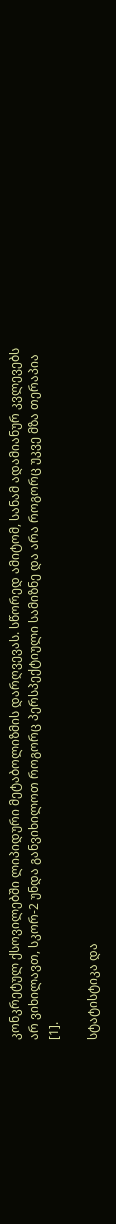კონკრეტულ ქსოვილებში ლიპიდური მეტაბოლიზმის დარღვევას. სწორედ ამიტომ, სანამ ადამიანურ კვლევებს არ ვიხილავთ, სკორ-2 უნდა განვიხილოთ როგორც პერსპექტიული სამიზნე და არა როგორც უკვე მზა თერაპია [1].

სტატისტიკა და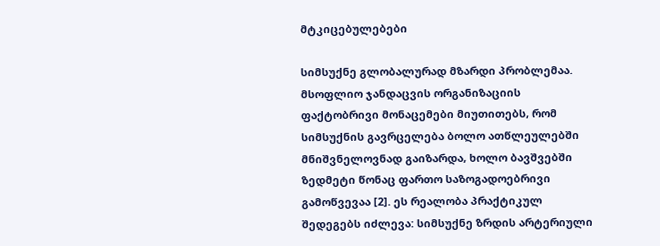მტკიცებულებები

სიმსუქნე გლობალურად მზარდი პრობლემაა. მსოფლიო ჯანდაცვის ორგანიზაციის ფაქტობრივი მონაცემები მიუთითებს, რომ სიმსუქნის გავრცელება ბოლო ათწლეულებში მნიშვნელოვნად გაიზარდა, ხოლო ბავშვებში ზედმეტი წონაც ფართო საზოგადოებრივი გამოწვევაა [2]. ეს რეალობა პრაქტიკულ შედეგებს იძლევა: სიმსუქნე ზრდის არტერიული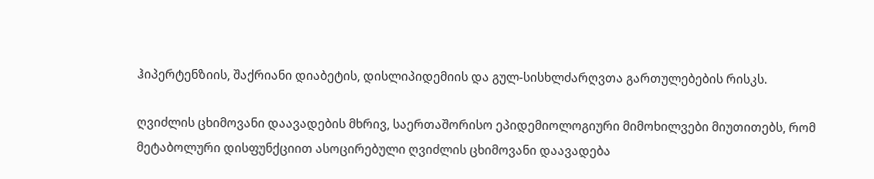ჰიპერტენზიის, შაქრიანი დიაბეტის, დისლიპიდემიის და გულ-სისხლძარღვთა გართულებების რისკს.

ღვიძლის ცხიმოვანი დაავადების მხრივ, საერთაშორისო ეპიდემიოლოგიური მიმოხილვები მიუთითებს, რომ მეტაბოლური დისფუნქციით ასოცირებული ღვიძლის ცხიმოვანი დაავადება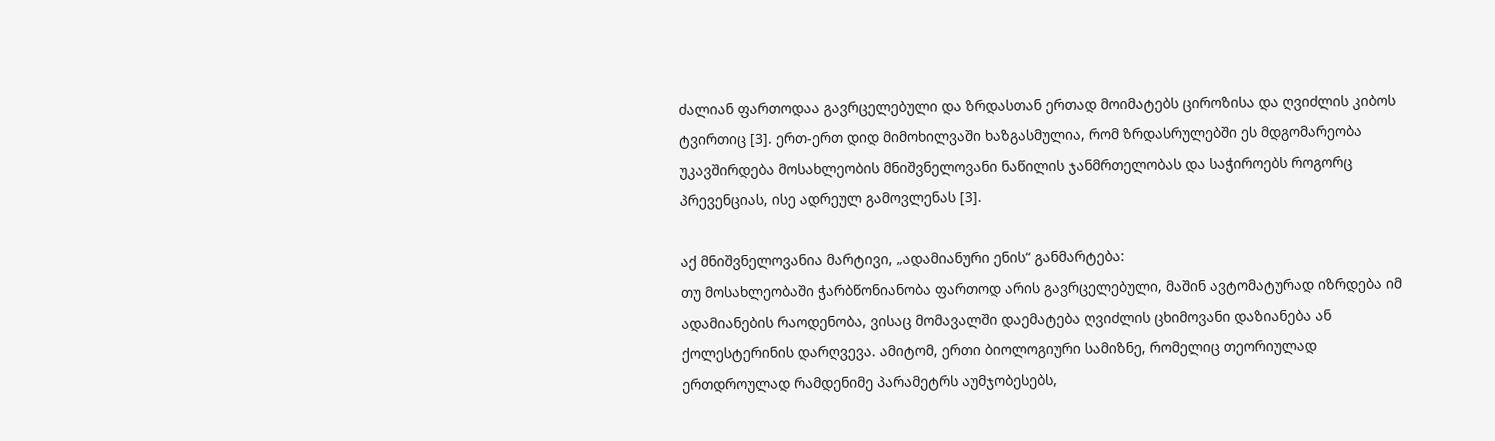ძალიან ფართოდაა გავრცელებული და ზრდასთან ერთად მოიმატებს ციროზისა და ღვიძლის კიბოს ტვირთიც [3]. ერთ-ერთ დიდ მიმოხილვაში ხაზგასმულია, რომ ზრდასრულებში ეს მდგომარეობა უკავშირდება მოსახლეობის მნიშვნელოვანი ნაწილის ჯანმრთელობას და საჭიროებს როგორც პრევენციას, ისე ადრეულ გამოვლენას [3].

აქ მნიშვნელოვანია მარტივი, „ადამიანური ენის“ განმარტება:
თუ მოსახლეობაში ჭარბწონიანობა ფართოდ არის გავრცელებული, მაშინ ავტომატურად იზრდება იმ ადამიანების რაოდენობა, ვისაც მომავალში დაემატება ღვიძლის ცხიმოვანი დაზიანება ან ქოლესტერინის დარღვევა. ამიტომ, ერთი ბიოლოგიური სამიზნე, რომელიც თეორიულად ერთდროულად რამდენიმე პარამეტრს აუმჯობესებს,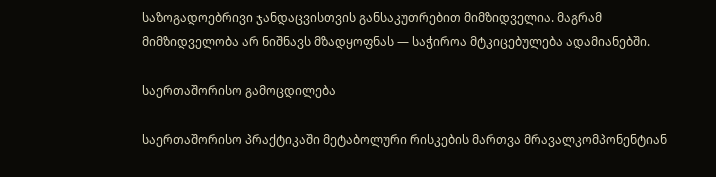საზოგადოებრივი ჯანდაცვისთვის განსაკუთრებით მიმზიდველია. მაგრამ მიმზიდველობა არ ნიშნავს მზადყოფნას — საჭიროა მტკიცებულება ადამიანებში.

საერთაშორისო გამოცდილება

საერთაშორისო პრაქტიკაში მეტაბოლური რისკების მართვა მრავალკომპონენტიან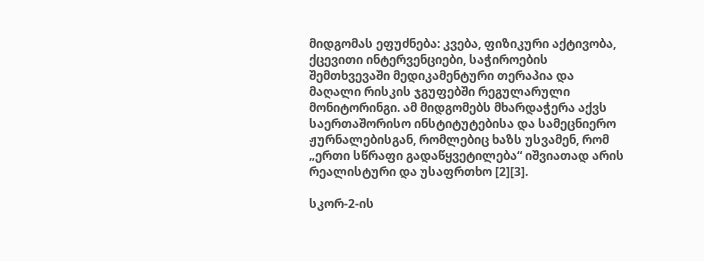მიდგომას ეფუძნება: კვება, ფიზიკური აქტივობა, ქცევითი ინტერვენციები, საჭიროების შემთხვევაში მედიკამენტური თერაპია და მაღალი რისკის ჯგუფებში რეგულარული მონიტორინგი. ამ მიდგომებს მხარდაჭერა აქვს საერთაშორისო ინსტიტუტებისა და სამეცნიერო ჟურნალებისგან, რომლებიც ხაზს უსვამენ, რომ „ერთი სწრაფი გადაწყვეტილება“ იშვიათად არის რეალისტური და უსაფრთხო [2][3].

სკორ-2-ის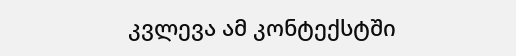კვლევა ამ კონტექსტში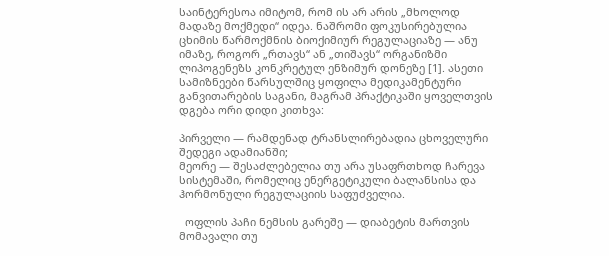საინტერესოა იმიტომ, რომ ის არ არის „მხოლოდ მადაზე მოქმედი“ იდეა. ნაშრომი ფოკუსირებულია ცხიმის წარმოქმნის ბიოქიმიურ რეგულაციაზე — ანუ იმაზე, როგორ „რთავს“ ან „თიშავს“ ორგანიზმი ლიპოგენეზს კონკრეტულ ენზიმურ დონეზე [1]. ასეთი სამიზნეები წარსულშიც ყოფილა მედიკამენტური განვითარების საგანი, მაგრამ პრაქტიკაში ყოველთვის დგება ორი დიდი კითხვა:

პირველი — რამდენად ტრანსლირებადია ცხოველური შედეგი ადამიანში;
მეორე — შესაძლებელია თუ არა უსაფრთხოდ ჩარევა სისტემაში, რომელიც ენერგეტიკული ბალანსისა და ჰორმონული რეგულაციის საფუძველია.

  ოფლის პაჩი ნემსის გარეშე — დიაბეტის მართვის მომავალი თუ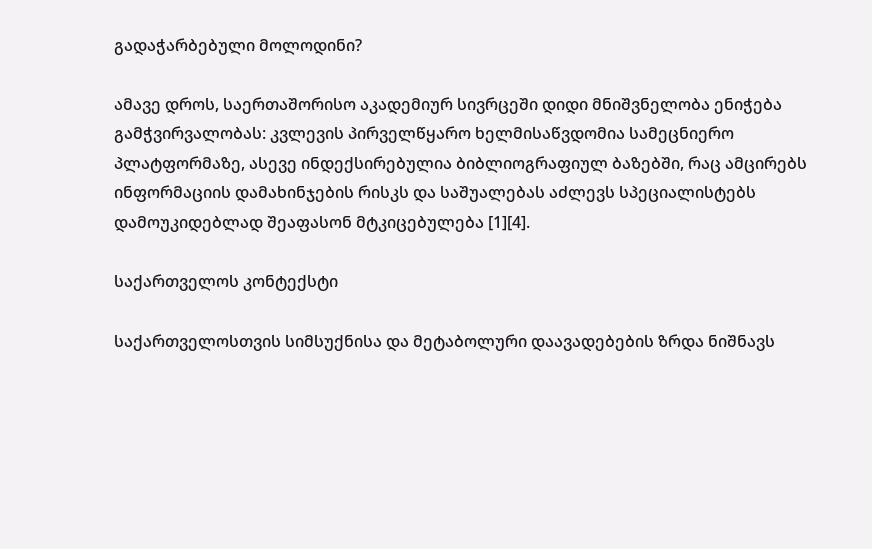გადაჭარბებული მოლოდინი?

ამავე დროს, საერთაშორისო აკადემიურ სივრცეში დიდი მნიშვნელობა ენიჭება გამჭვირვალობას: კვლევის პირველწყარო ხელმისაწვდომია სამეცნიერო პლატფორმაზე, ასევე ინდექსირებულია ბიბლიოგრაფიულ ბაზებში, რაც ამცირებს ინფორმაციის დამახინჯების რისკს და საშუალებას აძლევს სპეციალისტებს დამოუკიდებლად შეაფასონ მტკიცებულება [1][4].

საქართველოს კონტექსტი

საქართველოსთვის სიმსუქნისა და მეტაბოლური დაავადებების ზრდა ნიშნავს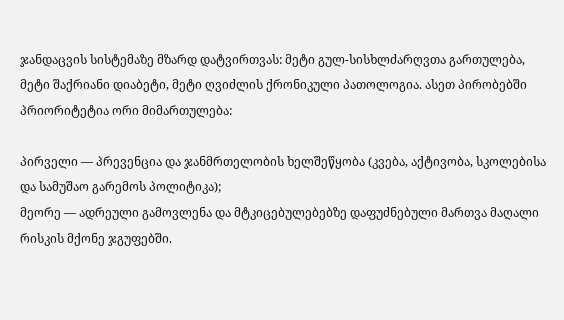ჯანდაცვის სისტემაზე მზარდ დატვირთვას: მეტი გულ-სისხლძარღვთა გართულება, მეტი შაქრიანი დიაბეტი, მეტი ღვიძლის ქრონიკული პათოლოგია. ასეთ პირობებში პრიორიტეტია ორი მიმართულება:

პირველი — პრევენცია და ჯანმრთელობის ხელშეწყობა (კვება, აქტივობა, სკოლებისა და სამუშაო გარემოს პოლიტიკა);
მეორე — ადრეული გამოვლენა და მტკიცებულებებზე დაფუძნებული მართვა მაღალი რისკის მქონე ჯგუფებში.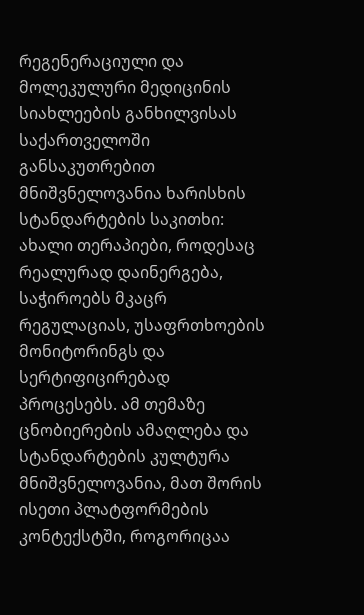რეგენერაციული და მოლეკულური მედიცინის სიახლეების განხილვისას საქართველოში განსაკუთრებით მნიშვნელოვანია ხარისხის სტანდარტების საკითხი: ახალი თერაპიები, როდესაც რეალურად დაინერგება, საჭიროებს მკაცრ რეგულაციას, უსაფრთხოების მონიტორინგს და სერტიფიცირებად პროცესებს. ამ თემაზე ცნობიერების ამაღლება და სტანდარტების კულტურა მნიშვნელოვანია, მათ შორის ისეთი პლატფორმების კონტექსტში, როგორიცაა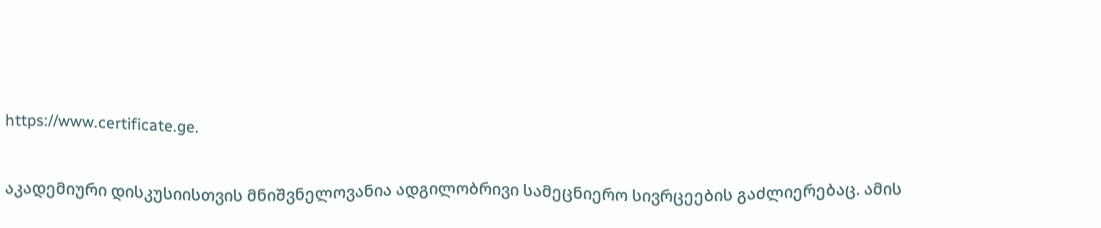https://www.certificate.ge.

აკადემიური დისკუსიისთვის მნიშვნელოვანია ადგილობრივი სამეცნიერო სივრცეების გაძლიერებაც. ამის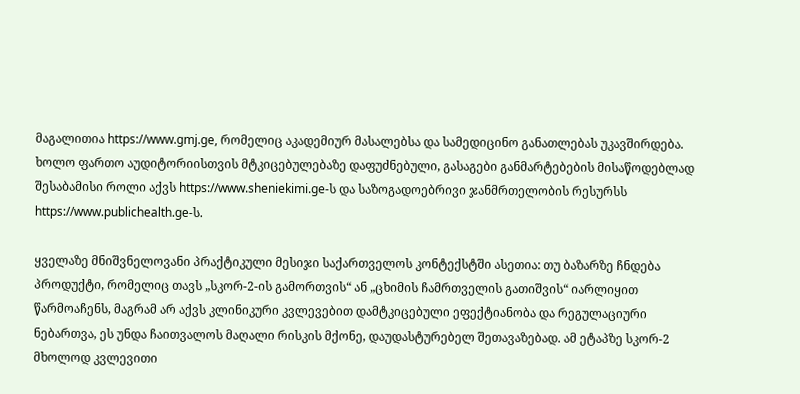მაგალითია https://www.gmj.ge, რომელიც აკადემიურ მასალებსა და სამედიცინო განათლებას უკავშირდება. ხოლო ფართო აუდიტორიისთვის მტკიცებულებაზე დაფუძნებული, გასაგები განმარტებების მისაწოდებლად შესაბამისი როლი აქვს https://www.sheniekimi.ge-ს და საზოგადოებრივი ჯანმრთელობის რესურსს https://www.publichealth.ge-ს.

ყველაზე მნიშვნელოვანი პრაქტიკული მესიჯი საქართველოს კონტექსტში ასეთია: თუ ბაზარზე ჩნდება პროდუქტი, რომელიც თავს „სკორ-2-ის გამორთვის“ ან „ცხიმის ჩამრთველის გათიშვის“ იარლიყით წარმოაჩენს, მაგრამ არ აქვს კლინიკური კვლევებით დამტკიცებული ეფექტიანობა და რეგულაციური ნებართვა, ეს უნდა ჩაითვალოს მაღალი რისკის მქონე, დაუდასტურებელ შეთავაზებად. ამ ეტაპზე სკორ-2 მხოლოდ კვლევითი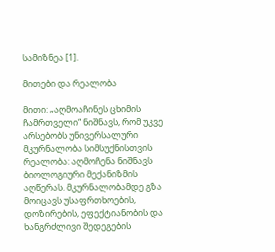სამიზნეა [1].

მითები და რეალობა

მითი: „აღმოაჩინეს ცხიმის ჩამრთველი“ ნიშნავს, რომ უკვე არსებობს უნივერსალური მკურნალობა სიმსუქნისთვის
რეალობა: აღმოჩენა ნიშნავს ბიოლოგიური მექანიზმის აღწერას. მკურნალობამდე გზა მოიცავს უსაფრთხოების, დოზირების, ეფექტიანობის და ხანგრძლივი შედეგების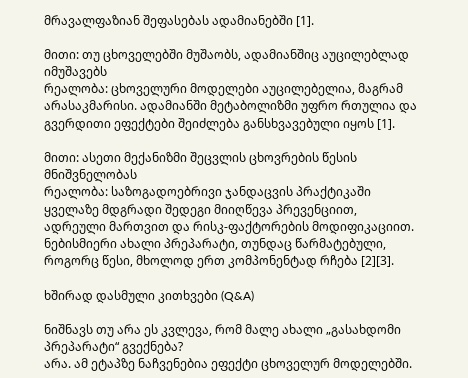მრავალფაზიან შეფასებას ადამიანებში [1].

მითი: თუ ცხოველებში მუშაობს, ადამიანშიც აუცილებლად იმუშავებს
რეალობა: ცხოველური მოდელები აუცილებელია, მაგრამ არასაკმარისი. ადამიანში მეტაბოლიზმი უფრო რთულია და გვერდითი ეფექტები შეიძლება განსხვავებული იყოს [1].

მითი: ასეთი მექანიზმი შეცვლის ცხოვრების წესის მნიშვნელობას
რეალობა: საზოგადოებრივი ჯანდაცვის პრაქტიკაში ყველაზე მდგრადი შედეგი მიიღწევა პრევენციით, ადრეული მართვით და რისკ-ფაქტორების მოდიფიკაციით. ნებისმიერი ახალი პრეპარატი, თუნდაც წარმატებული, როგორც წესი, მხოლოდ ერთ კომპონენტად რჩება [2][3].

ხშირად დასმული კითხვები (Q&A)

ნიშნავს თუ არა ეს კვლევა, რომ მალე ახალი „გასახდომი პრეპარატი“ გვექნება?
არა. ამ ეტაპზე ნაჩვენებია ეფექტი ცხოველურ მოდელებში.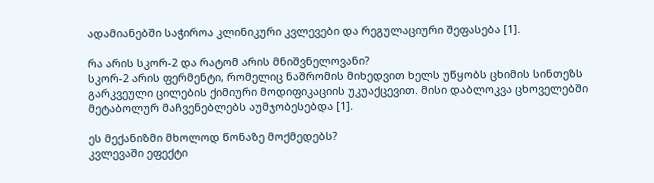ადამიანებში საჭიროა კლინიკური კვლევები და რეგულაციური შეფასება [1].

რა არის სკორ-2 და რატომ არის მნიშვნელოვანი?
სკორ-2 არის ფერმენტი, რომელიც ნაშრომის მიხედვით ხელს უწყობს ცხიმის სინთეზს გარკვეული ცილების ქიმიური მოდიფიკაციის უკუაქცევით. მისი დაბლოკვა ცხოველებში მეტაბოლურ მაჩვენებლებს აუმჯობესებდა [1].

ეს მექანიზმი მხოლოდ წონაზე მოქმედებს?
კვლევაში ეფექტი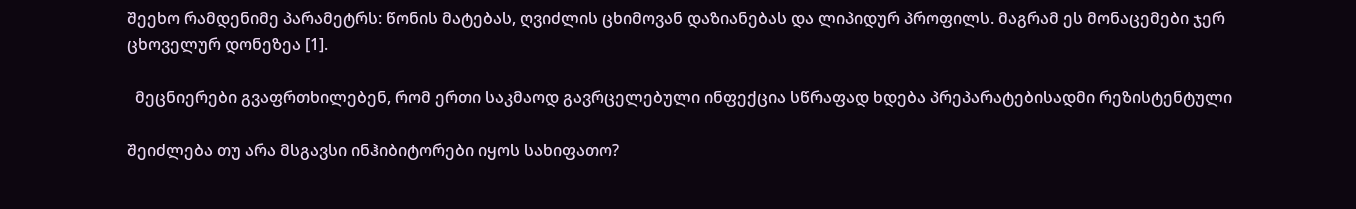შეეხო რამდენიმე პარამეტრს: წონის მატებას, ღვიძლის ცხიმოვან დაზიანებას და ლიპიდურ პროფილს. მაგრამ ეს მონაცემები ჯერ ცხოველურ დონეზეა [1].

  მეცნიერები გვაფრთხილებენ, რომ ერთი საკმაოდ გავრცელებული ინფექცია სწრაფად ხდება პრეპარატებისადმი რეზისტენტული

შეიძლება თუ არა მსგავსი ინჰიბიტორები იყოს სახიფათო?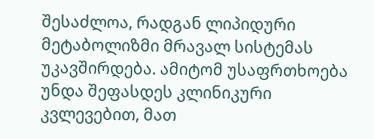შესაძლოა, რადგან ლიპიდური მეტაბოლიზმი მრავალ სისტემას უკავშირდება. ამიტომ უსაფრთხოება უნდა შეფასდეს კლინიკური კვლევებით, მათ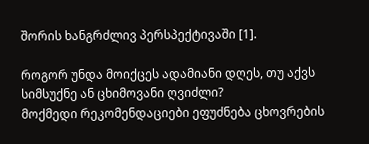შორის ხანგრძლივ პერსპექტივაში [1].

როგორ უნდა მოიქცეს ადამიანი დღეს, თუ აქვს სიმსუქნე ან ცხიმოვანი ღვიძლი?
მოქმედი რეკომენდაციები ეფუძნება ცხოვრების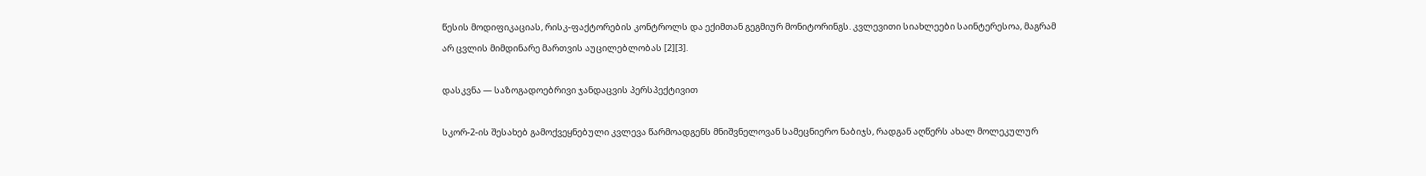წესის მოდიფიკაციას, რისკ-ფაქტორების კონტროლს და ექიმთან გეგმიურ მონიტორინგს. კვლევითი სიახლეები საინტერესოა, მაგრამ არ ცვლის მიმდინარე მართვის აუცილებლობას [2][3].

დასკვნა — საზოგადოებრივი ჯანდაცვის პერსპექტივით

სკორ-2-ის შესახებ გამოქვეყნებული კვლევა წარმოადგენს მნიშვნელოვან სამეცნიერო ნაბიჯს, რადგან აღწერს ახალ მოლეკულურ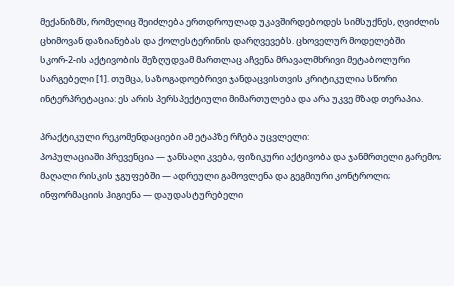მექანიზმს, რომელიც შეიძლება ერთდროულად უკავშირდებოდეს სიმსუქნეს, ღვიძლის ცხიმოვან დაზიანებას და ქოლესტერინის დარღვევებს. ცხოველურ მოდელებში სკორ-2-ის აქტივობის შეზღუდვამ მართლაც აჩვენა მრავალმხრივი მეტაბოლური სარგებელი [1]. თუმცა, საზოგადოებრივი ჯანდაცვისთვის კრიტიკულია სწორი ინტერპრეტაცია: ეს არის პერსპექტიული მიმართულება და არა უკვე მზად თერაპია.

პრაქტიკული რეკომენდაციები ამ ეტაპზე რჩება უცვლელი:
პოპულაციაში პრევენცია — ჯანსაღი კვება, ფიზიკური აქტივობა და ჯანმრთელი გარემო;
მაღალი რისკის ჯგუფებში — ადრეული გამოვლენა და გეგმიური კონტროლი;
ინფორმაციის ჰიგიენა — დაუდასტურებელი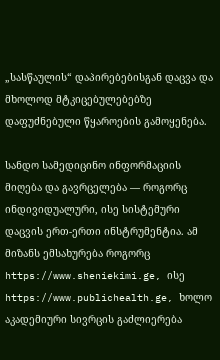„სასწაულის“ დაპირებებისგან დაცვა და მხოლოდ მტკიცებულებებზე დაფუძნებული წყაროების გამოყენება.

სანდო სამედიცინო ინფორმაციის მიღება და გავრცელება — როგორც ინდივიდუალური, ისე სისტემური დაცვის ერთ-ერთი ინსტრუმენტია. ამ მიზანს ემსახურება როგორც https://www.sheniekimi.ge, ისე https://www.publichealth.ge, ხოლო აკადემიური სივრცის გაძლიერება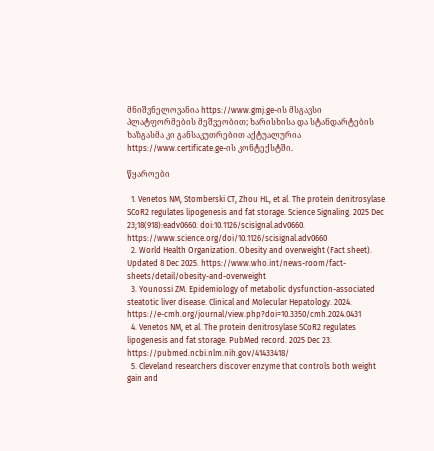მნიშვნელოვანია https://www.gmj.ge-ის მსგავსი პლატფორმების მეშვეობით; ხარისხისა და სტანდარტების ხაზგასმა კი განსაკუთრებით აქტუალურია https://www.certificate.ge-ის კონტექსტში.

წყაროები

  1. Venetos NM, Stomberski CT, Zhou HL, et al. The protein denitrosylase SCoR2 regulates lipogenesis and fat storage. Science Signaling. 2025 Dec 23;18(918):eadv0660. doi:10.1126/scisignal.adv0660. https://www.science.org/doi/10.1126/scisignal.adv0660
  2. World Health Organization. Obesity and overweight (Fact sheet). Updated 8 Dec 2025. https://www.who.int/news-room/fact-sheets/detail/obesity-and-overweight
  3. Younossi ZM. Epidemiology of metabolic dysfunction-associated steatotic liver disease. Clinical and Molecular Hepatology. 2024. https://e-cmh.org/journal/view.php?doi=10.3350/cmh.2024.0431
  4. Venetos NM, et al. The protein denitrosylase SCoR2 regulates lipogenesis and fat storage. PubMed record. 2025 Dec 23. https://pubmed.ncbi.nlm.nih.gov/41433418/
  5. Cleveland researchers discover enzyme that controls both weight gain and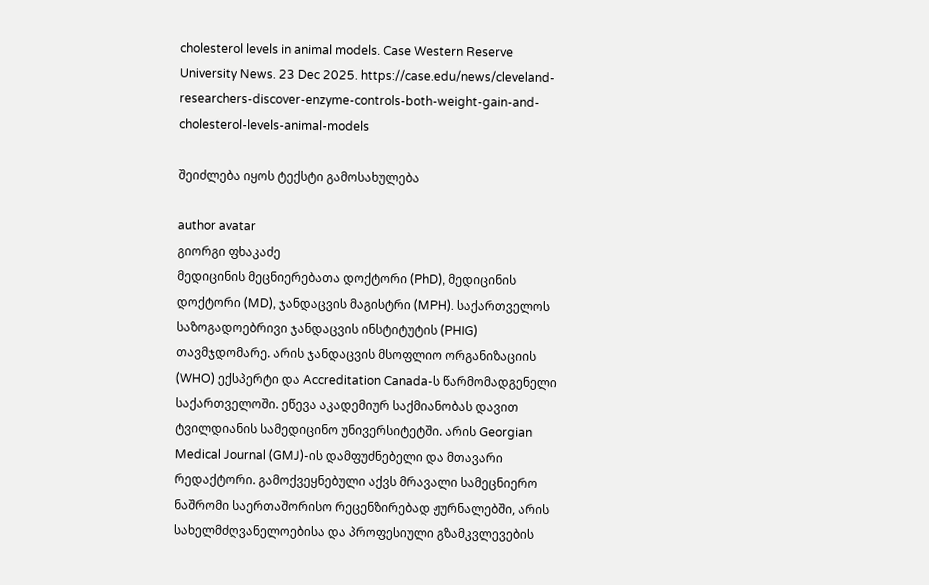cholesterol levels in animal models. Case Western Reserve University News. 23 Dec 2025. https://case.edu/news/cleveland-researchers-discover-enzyme-controls-both-weight-gain-and-cholesterol-levels-animal-models

შეიძლება იყოს ტექსტი გამოსახულება

author avatar
გიორგი ფხაკაძე
მედიცინის მეცნიერებათა დოქტორი (PhD), მედიცინის დოქტორი (MD), ჯანდაცვის მაგისტრი (MPH). საქართველოს საზოგადოებრივი ჯანდაცვის ინსტიტუტის (PHIG) თავმჯდომარე. არის ჯანდაცვის მსოფლიო ორგანიზაციის (WHO) ექსპერტი და Accreditation Canada-ს წარმომადგენელი საქართველოში. ეწევა აკადემიურ საქმიანობას დავით ტვილდიანის სამედიცინო უნივერსიტეტში. არის Georgian Medical Journal (GMJ)-ის დამფუძნებელი და მთავარი რედაქტორი. გამოქვეყნებული აქვს მრავალი სამეცნიერო ნაშრომი საერთაშორისო რეცენზირებად ჟურნალებში, არის სახელმძღვანელოებისა და პროფესიული გზამკვლევების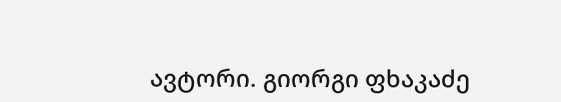ავტორი. გიორგი ფხაკაძე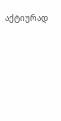აქტიურად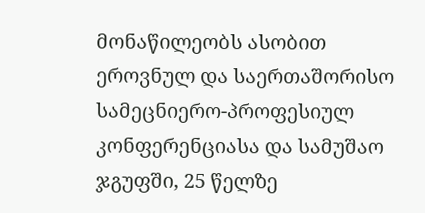მონაწილეობს ასობით ეროვნულ და საერთაშორისო სამეცნიერო-პროფესიულ კონფერენციასა და სამუშაო ჯგუფში, 25 წელზე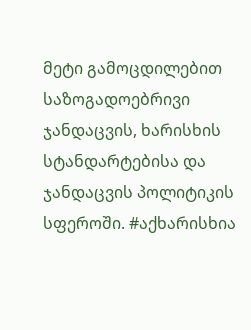მეტი გამოცდილებით საზოგადოებრივი ჯანდაცვის, ხარისხის სტანდარტებისა და ჯანდაცვის პოლიტიკის სფეროში. #აქხარისხია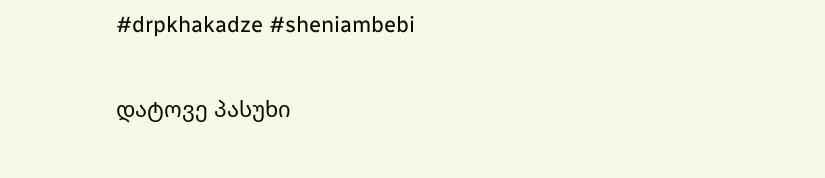#drpkhakadze #sheniambebi

დატოვე პასუხი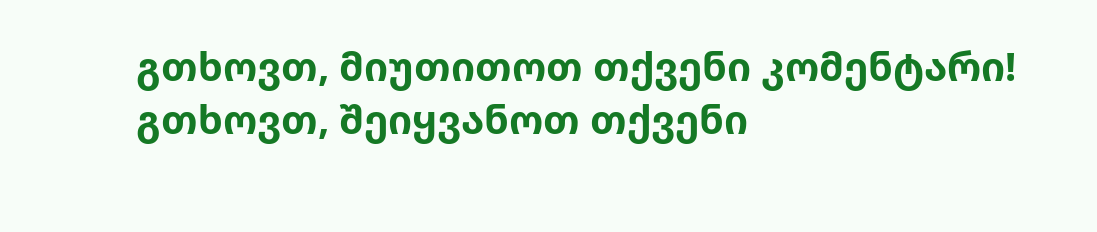გთხოვთ, მიუთითოთ თქვენი კომენტარი!
გთხოვთ, შეიყვანოთ თქვენი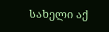სახელი აქ